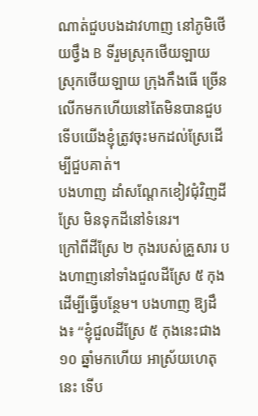ណាត់ជួបបងដាវហាញ នៅភូមិថើយថ្វឹង B ទីរួមស្រុកថើយឡាយ ស្រុកថើយឡាយ ក្រុងកឹងធើ ច្រើនលើកមកហើយនៅតែមិនបានជួប ទើបយើងខ្ញុំត្រូវចុះមកដល់ស្រែដើម្បីជួបគាត់។
បងហាញ ដាំសណ្តែកខៀវជុំវិញដីស្រែ មិនទុកដីនៅទំនេរ។
ក្រៅពីដីស្រែ ២ កុងរបស់គ្រួសារ បងហាញនៅទាំងជួលដីស្រែ ៥ កុង ដើម្បីធ្វើបន្ថែម។ បងហាញ ឱ្យដឹង៖ “ខ្ញុំជួលដីស្រែ ៥ កុងនេះជាង ១០ ឆ្នាំមកហើយ អាស្រ័យហេតុនេះ ទើប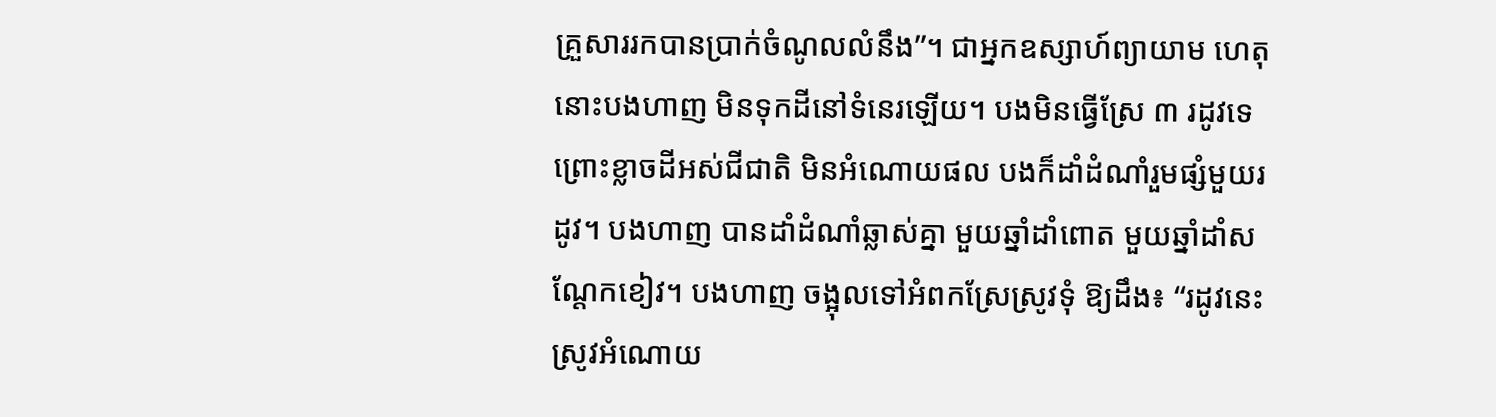គ្រួសាររកបានប្រាក់ចំណូលលំនឹង”។ ជាអ្នកឧស្សាហ៍ព្យាយាម ហេតុនោះបងហាញ មិនទុកដីនៅទំនេរឡើយ។ បងមិនធ្វើស្រែ ៣ រដូវទេ ព្រោះខ្លាចដីអស់ជីជាតិ មិនអំណោយផល បងក៏ដាំដំណាំរួមផ្សំមួយរដូវ។ បងហាញ បានដាំដំណាំឆ្លាស់គ្នា មួយឆ្នាំដាំពោត មួយឆ្នាំដាំសណ្តែកខៀវ។ បងហាញ ចង្អុលទៅអំពកស្រែស្រូវទុំ ឱ្យដឹង៖ “រដូវនេះ ស្រូវអំណោយ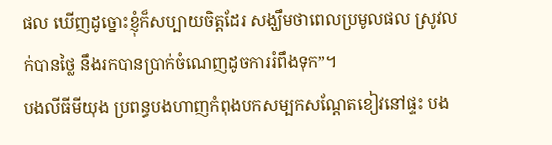ផល ឃើញដូច្នោះខ្ញុំក៏សប្បាយចិត្តដែរ សង្ឃឹមថាពេលប្រមូលផល ស្រូវលក់បានថ្លៃ នឹងរកបានប្រាក់ចំណេញដូចការរំពឹងទុក”។
បងលីធីមីយុង ប្រពន្ធបងហាញកំពុងបកសម្បកសណ្តែតខៀវនៅផ្ទះ បង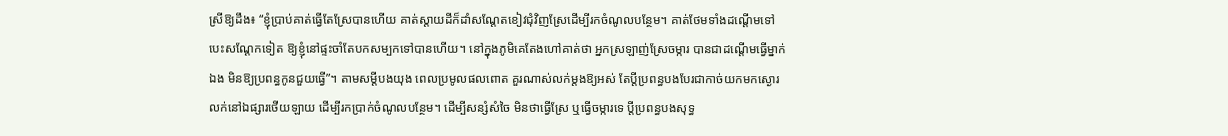ស្រីឱ្យដឹង៖ “ខ្ញុំប្រាប់គាត់ធ្វើតែស្រែបានហើយ គាត់ស្តាយដីក៏ដាំសណ្តែតខៀវជុំវិញស្រែដើម្បីរកចំណូលបន្ថែម។ គាត់ថែមទាំងដណ្តើមទៅបេះសណ្តែកទៀត ឱ្យខ្ញុំនៅផ្ទះចាំតែបកសម្បកទៅបានហើយ។ នៅក្នុងភូមិគេតែងហៅគាត់ថា អ្នកស្រឡាញ់ស្រែចម្ការ បានជាដណ្តើមធ្វើម្នាក់ឯង មិនឱ្យប្រពន្ធកូនជួយធ្វើ”។ តាមសម្ដីបងយុង ពេលប្រមូលផលពោត គួរណាស់លក់ម្តងឱ្យអស់ តែប្តីប្រពន្ធបងបែរជាកាច់យកមកស្ងោរលក់នៅឯផ្សារថើយឡាយ ដើម្បីរកប្រាក់ចំណូលបន្ថែម។ ដើម្បីសន្សំសំចៃ មិនថាធ្វើស្រែ ឬធ្វើចម្ការទេ ប្តីប្រពន្ធបងសុទ្ធ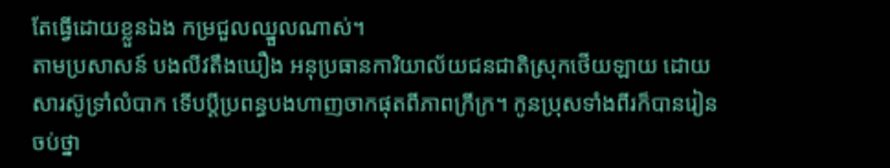តែធ្វើដោយខ្លួនឯង កម្រជួលឈ្នួលណាស់។
តាមប្រសាសន៍ បងលីវតឹងឃឿង អនុប្រធានការិយាល័យជនជាតិស្រុកថើយឡាយ ដោយសារស៊ូទ្រាំលំបាក ទើបប្តីប្រពន្ធបងហាញចាកផុតពីភាពក្រីក្រ។ កូនប្រុសទាំងពីរក៏បានរៀនចប់ថ្នា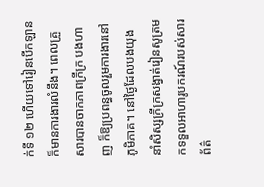ក់ទី ១២ ហើយទៅរៀនបើកឡាន ក៏មានការងារលំនឹង។ ពេលគ្រួសារបានចាកភាពក្រីក្រ បងហាញ ក៏ឱ្យប្រពន្ធចូលរួមការងារនៅភូមិភាគ។ នៅថ្ងៃដែលបងយុង នាំសិស្សក្រីក្រសង្វាត់រៀនសូត្រមកទទួលអាហារូបករណ៍របស់សារព័ត៌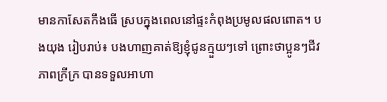មានកាសែតកឹងធើ ស្របក្នុងពេលនៅផ្ទះកំពុងប្រមូលផលពោត។ បងយុង រៀបរាប់៖ បងហាញគាត់ឱ្យខ្ញុំជូនក្មួយៗទៅ ព្រោះថាប្អូនៗជីវភាពក្រីក្រ បានទទួលអាហា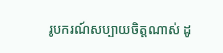រូបករណ៍សប្បាយចិត្តណាស់ ដូ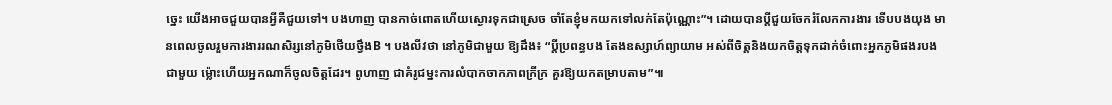ច្នេះ យើងអាចជួយបានអ្វីគឺជួយទៅ។ បងហាញ បានកាច់ពោតហើយស្ងោរទុកជាស្រេច ចាំតែខ្ញុំមកយកទៅលក់តែប៉ុណ្ណោះ”។ ដោយបានប្តីជួយចែករំលែកការងារ ទើបបងយុង មានពេលចូលរួមការងាររណសិរ្សនៅភូមិថើយថ្វឹងB ។ បងលីវថា នៅភូមិជាមួយ ឱ្យដឹង៖ “ប្តីប្រពន្ធបង តែងឧស្សាហ៍ព្យាយាម អស់ពីចិត្តនិងយកចិត្តទុកដាក់ចំពោះអ្នកភូមិផងរបងជាមួយ ម្ល៉ោះហើយអ្នកណាក៏ចូលចិត្តដែរ។ ពូហាញ ជាគំរូជម្នះការលំបាកចាកភាពក្រីក្រ គួរឱ្យយកតម្រាបតាម”៕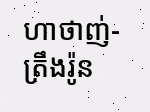ហាថាញ់-ត្រឹងរ៉ូន